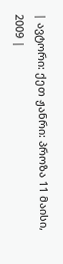| ავტორი: ქეთ ჟანრი: პროზა 11 მაისი, 2009 |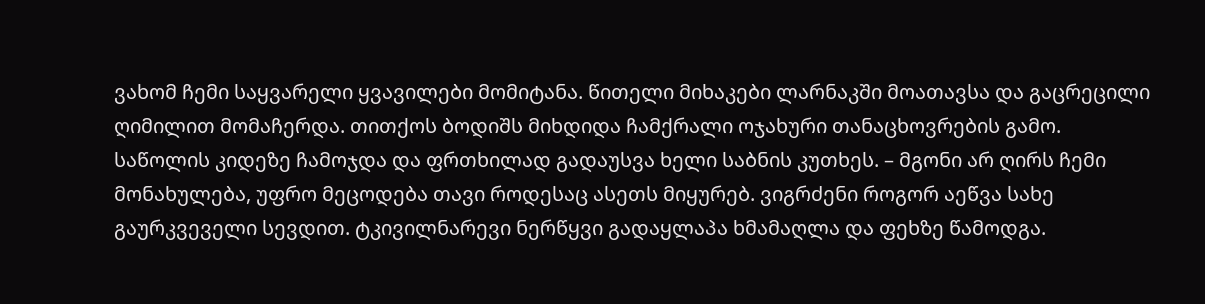ვახომ ჩემი საყვარელი ყვავილები მომიტანა. წითელი მიხაკები ლარნაკში მოათავსა და გაცრეცილი ღიმილით მომაჩერდა. თითქოს ბოდიშს მიხდიდა ჩამქრალი ოჯახური თანაცხოვრების გამო. საწოლის კიდეზე ჩამოჯდა და ფრთხილად გადაუსვა ხელი საბნის კუთხეს. – მგონი არ ღირს ჩემი მონახულება, უფრო მეცოდება თავი როდესაც ასეთს მიყურებ. ვიგრძენი როგორ აეწვა სახე გაურკვეველი სევდით. ტკივილნარევი ნერწყვი გადაყლაპა ხმამაღლა და ფეხზე წამოდგა.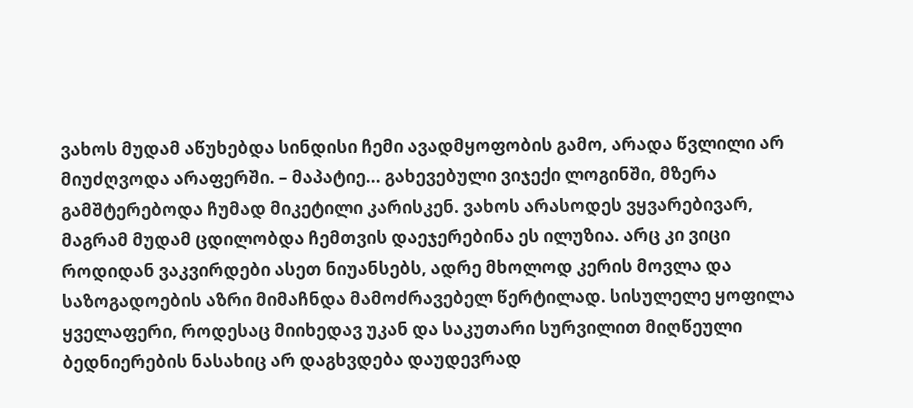ვახოს მუდამ აწუხებდა სინდისი ჩემი ავადმყოფობის გამო, არადა წვლილი არ მიუძღვოდა არაფერში. – მაპატიე... გახევებული ვიჯექი ლოგინში, მზერა გამშტერებოდა ჩუმად მიკეტილი კარისკენ. ვახოს არასოდეს ვყვარებივარ, მაგრამ მუდამ ცდილობდა ჩემთვის დაეჯერებინა ეს ილუზია. არც კი ვიცი როდიდან ვაკვირდები ასეთ ნიუანსებს, ადრე მხოლოდ კერის მოვლა და საზოგადოების აზრი მიმაჩნდა მამოძრავებელ წერტილად. სისულელე ყოფილა ყველაფერი, როდესაც მიიხედავ უკან და საკუთარი სურვილით მიღწეული ბედნიერების ნასახიც არ დაგხვდება დაუდევრად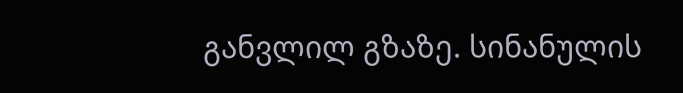განვლილ გზაზე. სინანულის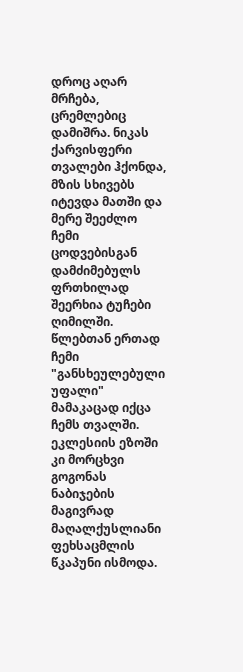დროც აღარ მრჩება, ცრემლებიც დამიშრა. ნიკას ქარვისფერი თვალები ჰქონდა, მზის სხივებს იტევდა მათში და მერე შეეძლო ჩემი ცოდვებისგან დამძიმებულს ფრთხილად შეერხია ტუჩები ღიმილში. წლებთან ერთად ჩემი "განსხეულებული უფალი" მამაკაცად იქცა ჩემს თვალში. ეკლესიის ეზოში კი მორცხვი გოგონას ნაბიჯების მაგივრად მაღალქუსლიანი ფეხსაცმლის წკაპუნი ისმოდა.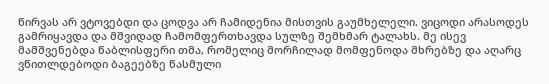წირვას არ ვტოვებდი და ცოდვა არ ჩამიდენია მისთვის გაუმხელელი. ვიცოდი არასოდეს გამრიყავდა და მშვიდად ჩამომფერთხავდა სულზე შემხმარ ტალახს. მე ისევ მამშვენებდა წაბლისფერი თმა, რომელიც მორჩილად მომფენოდა მხრებზე და აღარც ვწითლდებოდი ბაგეებზე წასმული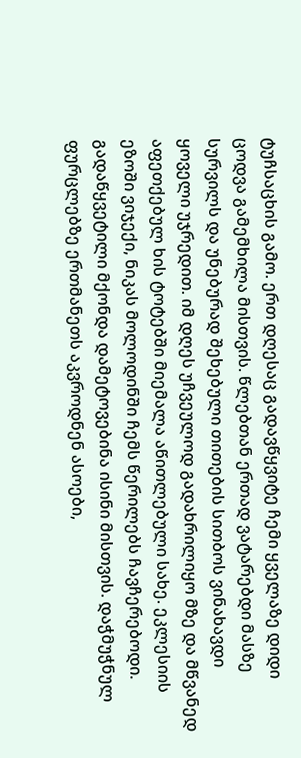ტუჩსაცხის გამო. ერთ დღესაც გადავწყვიტე ჩემი ყველაზე დიდი ცოდვა გამემხილა მისთვის. წლებთან ერთად ვატარებდი მასზე სურვილს და უნებურად შეხებული თითების სითბოს ვინახავდი ყოველი უჯრედით. იმ დღეს უჩვეულოდ გადახრილიყო მზე და მწვანედ აფეთქებულ ხის ტოტებში მიემალა აწითლებული სახე. ეკლესიის ეზოში ვიჯექი, ნიკას მოლოდინში ჩემს წერილებს ჩავჩერებოდი. გადაწყვეტილი მქონდა დამეტოვებინა ისინი მისთვის. დაჭმუჭნულ ფურცლებზე ერთმანეთს აკვროდნენ ასოები,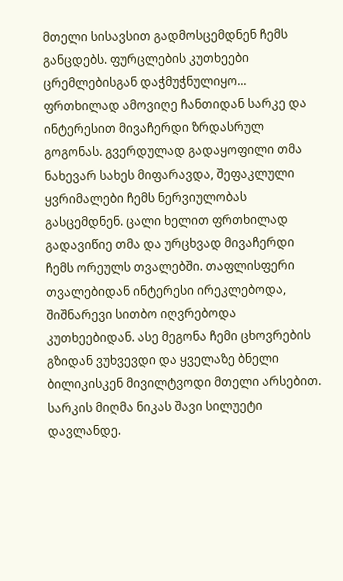მთელი სისავსით გადმოსცემდნენ ჩემს განცდებს. ფურცლების კუთხეები ცრემლებისგან დაჭმუჭნულიყო... ფრთხილად ამოვიღე ჩანთიდან სარკე და ინტერესით მივაჩერდი ზრდასრულ გოგონას. გვერდულად გადაყოფილი თმა ნახევარ სახეს მიფარავდა, შეფაკლული ყვრიმალები ჩემს ნერვიულობას გასცემდნენ. ცალი ხელით ფრთხილად გადავიწიე თმა და ურცხვად მივაჩერდი ჩემს ორეულს თვალებში. თაფლისფერი თვალებიდან ინტერესი ირეკლებოდა, შიშნარევი სითბო იღვრებოდა კუთხეებიდან. ასე მეგონა ჩემი ცხოვრების გზიდან ვუხვევდი და ყველაზე ბნელი ბილიკისკენ მივილტვოდი მთელი არსებით. სარკის მიღმა ნიკას შავი სილუეტი დავლანდე.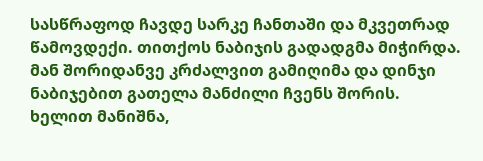სასწრაფოდ ჩავდე სარკე ჩანთაში და მკვეთრად წამოვდექი. თითქოს ნაბიჯის გადადგმა მიჭირდა. მან შორიდანვე კრძალვით გამიღიმა და დინჯი ნაბიჯებით გათელა მანძილი ჩვენს შორის. ხელით მანიშნა,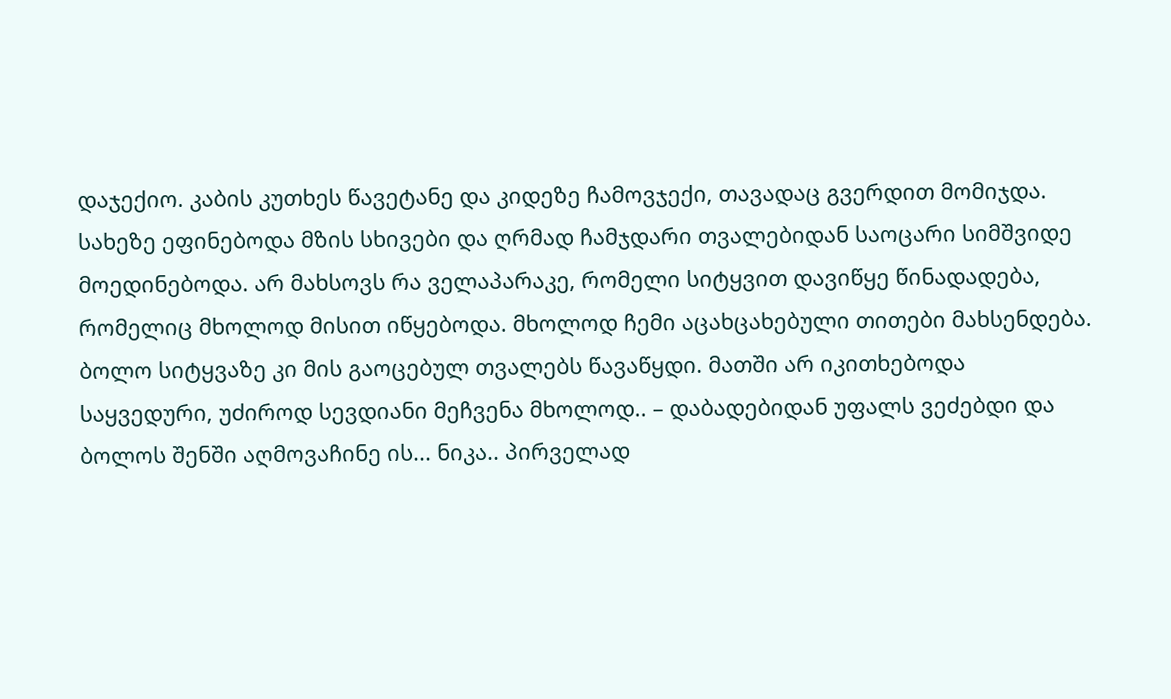დაჯექიო. კაბის კუთხეს წავეტანე და კიდეზე ჩამოვჯექი, თავადაც გვერდით მომიჯდა. სახეზე ეფინებოდა მზის სხივები და ღრმად ჩამჯდარი თვალებიდან საოცარი სიმშვიდე მოედინებოდა. არ მახსოვს რა ველაპარაკე, რომელი სიტყვით დავიწყე წინადადება, რომელიც მხოლოდ მისით იწყებოდა. მხოლოდ ჩემი აცახცახებული თითები მახსენდება. ბოლო სიტყვაზე კი მის გაოცებულ თვალებს წავაწყდი. მათში არ იკითხებოდა საყვედური, უძიროდ სევდიანი მეჩვენა მხოლოდ.. – დაბადებიდან უფალს ვეძებდი და ბოლოს შენში აღმოვაჩინე ის... ნიკა.. პირველად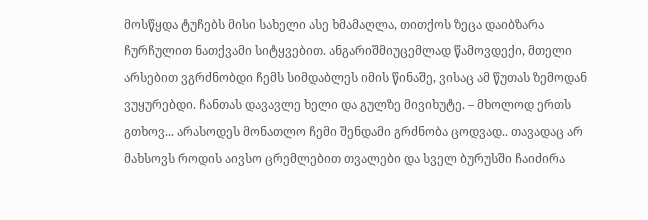მოსწყდა ტუჩებს მისი სახელი ასე ხმამაღლა, თითქოს ზეცა დაიბზარა ჩურჩულით ნათქვამი სიტყვებით. ანგარიშმიუცემლად წამოვდექი, მთელი არსებით ვგრძნობდი ჩემს სიმდაბლეს იმის წინაშე, ვისაც ამ წუთას ზემოდან ვუყურებდი. ჩანთას დავავლე ხელი და გულზე მივიხუტე. – მხოლოდ ერთს გთხოვ... არასოდეს მონათლო ჩემი შენდამი გრძნობა ცოდვად.. თავადაც არ მახსოვს როდის აივსო ცრემლებით თვალები და სველ ბურუსში ჩაიძირა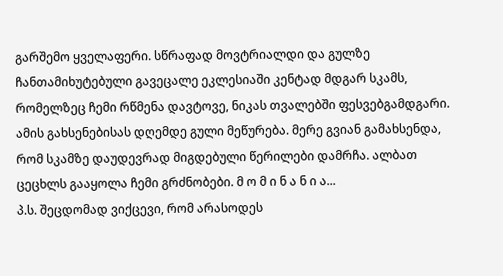გარშემო ყველაფერი. სწრაფად მოვტრიალდი და გულზე ჩანთამიხუტებული გავეცალე ეკლესიაში კენტად მდგარ სკამს, რომელზეც ჩემი რწმენა დავტოვე, ნიკას თვალებში ფესვებგამდგარი. ამის გახსენებისას დღემდე გული მეწურება. მერე გვიან გამახსენდა, რომ სკამზე დაუდევრად მიგდებული წერილები დამრჩა. ალბათ ცეცხლს გააყოლა ჩემი გრძნობები. მ ო მ ი ნ ა ნ ი ა...
პ.ს. შეცდომად ვიქცევი, რომ არასოდეს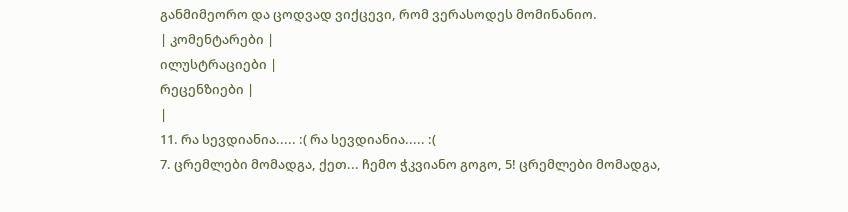განმიმეორო და ცოდვად ვიქცევი, რომ ვერასოდეს მომინანიო.
| კომენტარები |
ილუსტრაციები |
რეცენზიები |
|
11. რა სევდიანია..... :( რა სევდიანია..... :(
7. ცრემლები მომადგა, ქეთ... ჩემო ჭკვიანო გოგო, 5! ცრემლები მომადგა,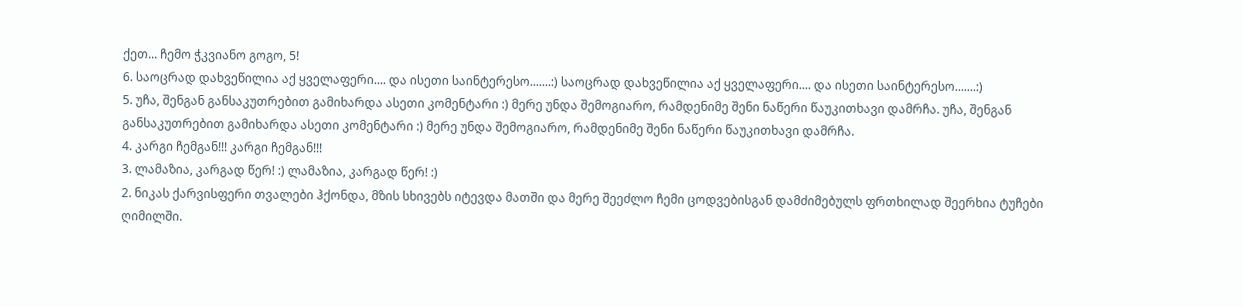ქეთ... ჩემო ჭკვიანო გოგო, 5!
6. საოცრად დახვეწილია აქ ყველაფერი.... და ისეთი საინტერესო.......:) საოცრად დახვეწილია აქ ყველაფერი.... და ისეთი საინტერესო.......:)
5. უჩა, შენგან განსაკუთრებით გამიხარდა ასეთი კომენტარი :) მერე უნდა შემოგიარო, რამდენიმე შენი ნაწერი წაუკითხავი დამრჩა. უჩა, შენგან განსაკუთრებით გამიხარდა ასეთი კომენტარი :) მერე უნდა შემოგიარო, რამდენიმე შენი ნაწერი წაუკითხავი დამრჩა.
4. კარგი ჩემგან!!! კარგი ჩემგან!!!
3. ლამაზია, კარგად წერ! :) ლამაზია, კარგად წერ! :)
2. ნიკას ქარვისფერი თვალები ჰქონდა, მზის სხივებს იტევდა მათში და მერე შეეძლო ჩემი ცოდვებისგან დამძიმებულს ფრთხილად შეერხია ტუჩები ღიმილში.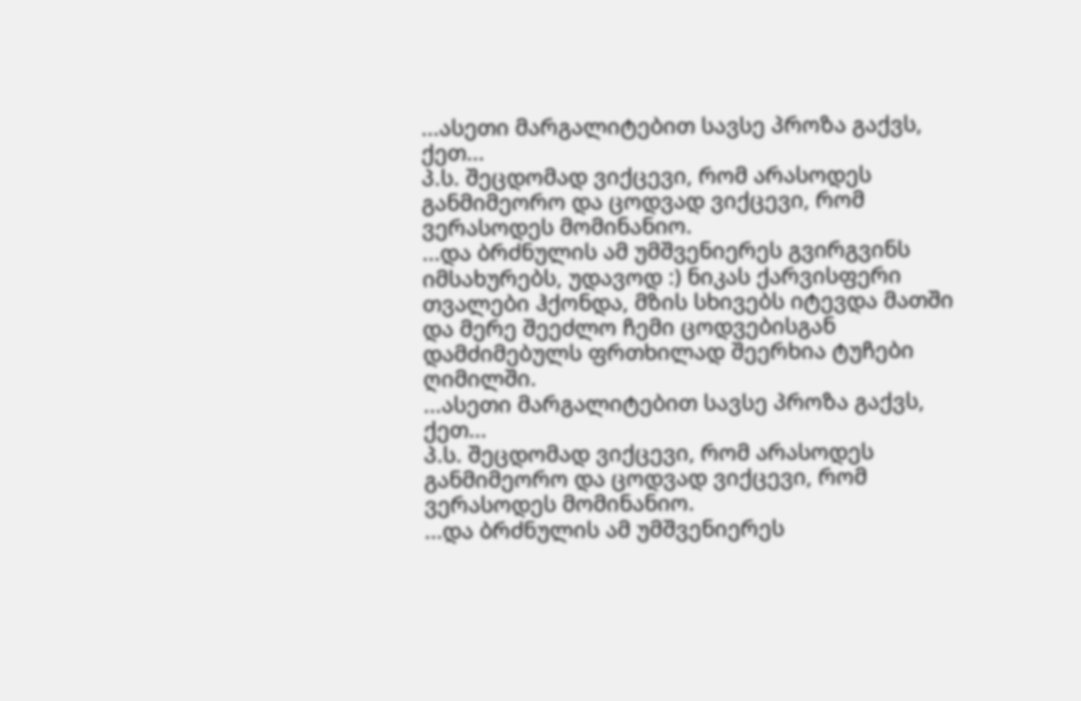...ასეთი მარგალიტებით სავსე პროზა გაქვს, ქეთ...
პ.ს. შეცდომად ვიქცევი, რომ არასოდეს განმიმეორო და ცოდვად ვიქცევი, რომ ვერასოდეს მომინანიო.
...და ბრძნულის ამ უმშვენიერეს გვირგვინს იმსახურებს, უდავოდ :) ნიკას ქარვისფერი თვალები ჰქონდა, მზის სხივებს იტევდა მათში და მერე შეეძლო ჩემი ცოდვებისგან დამძიმებულს ფრთხილად შეერხია ტუჩები ღიმილში.
...ასეთი მარგალიტებით სავსე პროზა გაქვს, ქეთ...
პ.ს. შეცდომად ვიქცევი, რომ არასოდეს განმიმეორო და ცოდვად ვიქცევი, რომ ვერასოდეს მომინანიო.
...და ბრძნულის ამ უმშვენიერეს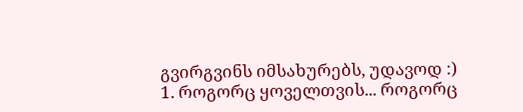გვირგვინს იმსახურებს, უდავოდ :)
1. როგორც ყოველთვის... როგორც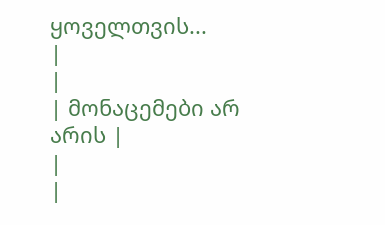ყოველთვის...
|
|
| მონაცემები არ არის |
|
|